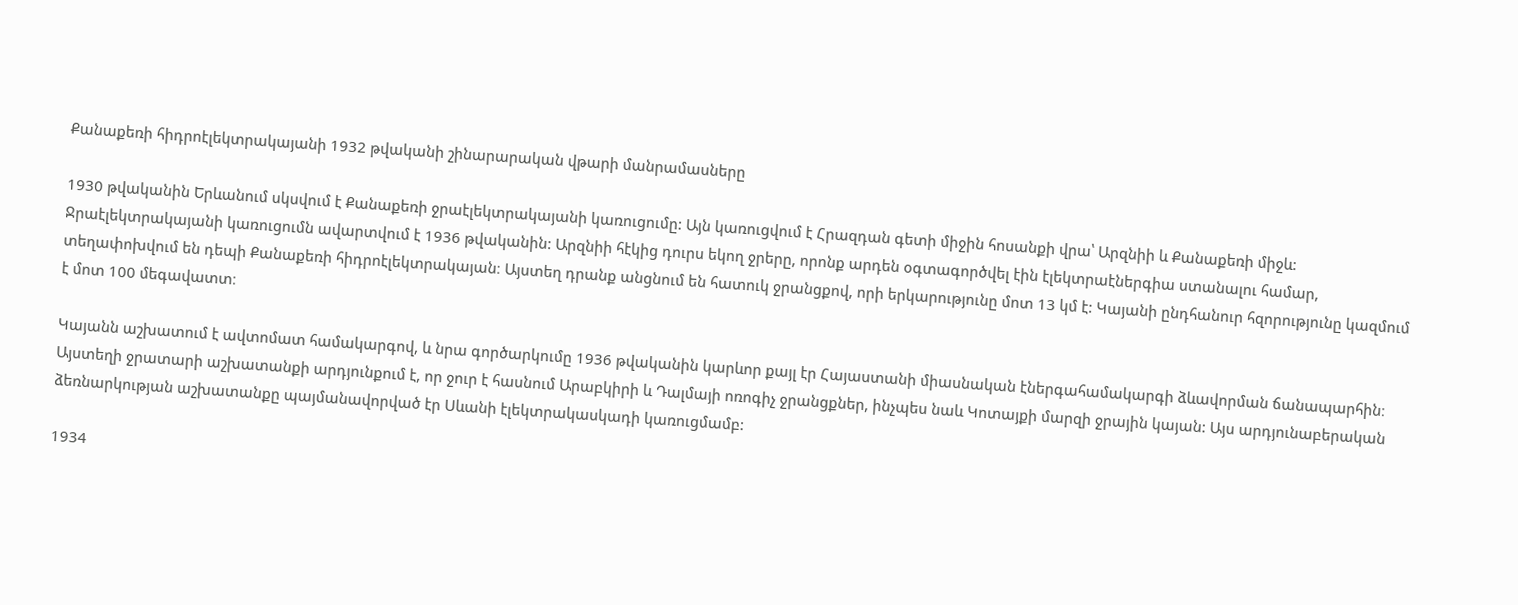Քանաքեռի հիդրոէլեկտրակայանի 1932 թվականի շինարարական վթարի մանրամասները

1930 թվականին Երևանում սկսվում է Քանաքեռի ջրաէլեկտրակայանի կառուցումը: Այն կառուցվում է Հրազդան գետի միջին հոսանքի վրա՝ Արզնիի և Քանաքեռի միջև: Ջրաէլեկտրակայանի կառուցումն ավարտվում է 1936 թվականին: Արզնիի հէկից դուրս եկող ջրերը, որոնք արդեն օգտագործվել էին էլեկտրաէներգիա ստանալու համար, տեղափոխվում են դեպի Քանաքեռի հիդրոէլեկտրակայան։ Այստեղ դրանք անցնում են հատուկ ջրանցքով, որի երկարությունը մոտ 13 կմ է: Կայանի ընդհանուր հզորությունը կազմում է մոտ 100 մեգավատտ։

Կայանն աշխատում է ավտոմատ համակարգով, և նրա գործարկումը 1936 թվականին կարևոր քայլ էր Հայաստանի միասնական էներգահամակարգի ձևավորման ճանապարհին։ Այստեղի ջրատարի աշխատանքի արդյունքում է, որ ջուր է հասնում Արաբկիրի և Դալմայի ոռոգիչ ջրանցքներ, ինչպես նաև Կոտայքի մարզի ջրային կայան: Այս արդյունաբերական ձեռնարկության աշխատանքը պայմանավորված էր Սևանի էլեկտրակասկադի կառուցմամբ:

1934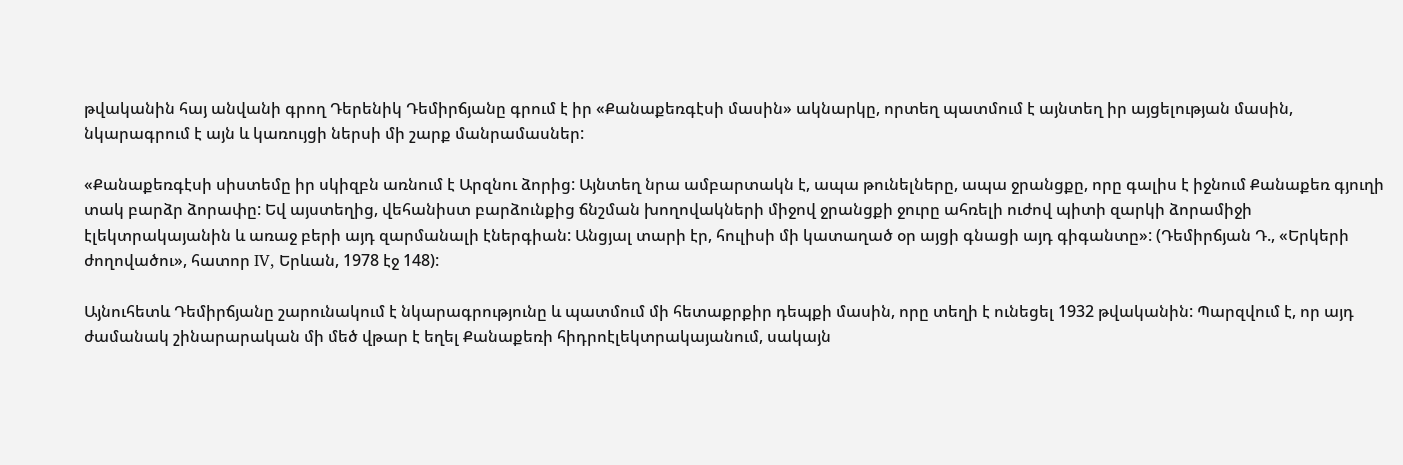թվականին հայ անվանի գրող Դերենիկ Դեմիրճյանը գրում է իր «Քանաքեռգէսի մասին» ակնարկը, որտեղ պատմում է այնտեղ իր այցելության մասին, նկարագրում է այն և կառույցի ներսի մի շարք մանրամասներ:

«Քանաքեռգէսի սիստեմը իր սկիզբն առնում է Արզնու ձորից: Այնտեղ նրա ամբարտակն է, ապա թունելները, ապա ջրանցքը, որը գալիս է իջնում Քանաքեռ գյուղի տակ բարձր ձորափը: Եվ այստեղից, վեհանիստ բարձունքից ճնշման խողովակների միջով ջրանցքի ջուրը ահռելի ուժով պիտի զարկի ձորամիջի էլեկտրակայանին և առաջ բերի այդ զարմանալի էներգիան: Անցյալ տարի էր, հուլիսի մի կատաղած օր այցի գնացի այդ գիգանտը»: (Դեմիրճյան Դ., «Երկերի ժողովածու», հատոր IV, Երևան, 1978 էջ 148):

Այնուհետև Դեմիրճյանը շարունակում է նկարագրությունը և պատմում մի հետաքրքիր դեպքի մասին, որը տեղի է ունեցել 1932 թվականին: Պարզվում է, որ այդ ժամանակ շինարարական մի մեծ վթար է եղել Քանաքեռի հիդրոէլեկտրակայանում, սակայն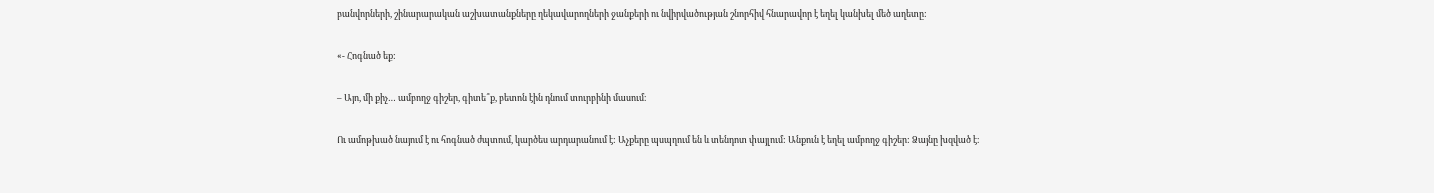բանվորների, շինարարական աշխատանքները ղեկավարողների ջանքերի ու նվիրվածության շնորհիվ հնարավոր է եղել կանխել մեծ աղետը:

«- Հոգնած եք:

– Այո, մի քիչ… ամբողջ գիշեր, գիտե՞ք, բետոն էին դնում տուրբինի մասում։

Ու ամոթխած նայում է ու հոգնած ժպտում, կարծես արդարանում է: Աչքերը պսպղում են և տենդոտ փայլում: Անքուն է եղել ամբողջ գիշեր: Ձայնը խզված է։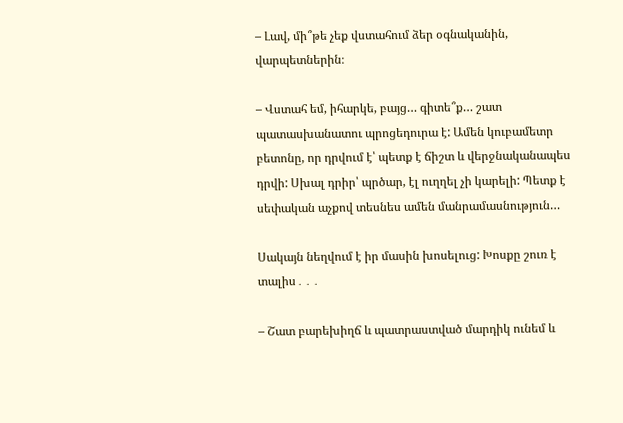– Լավ, մի՞թե չեք վստահում ձեր օգնականին, վարպետներին։

– Վստահ եմ, իհարկե, բայց… գիտե՞ք… շատ պատասխանատու պրոցեդուրա է: Ամեն կուբամետր բետոնը, որ դրվում է՝ պետք է ճիշտ և վերջնականապես դրվի: Սխալ դրիր՝ պրծար, էլ ուղղել չի կարելի: Պետք է սեփական աչքով տեսնես ամեն մանրամասնություն…

Սակայն նեղվում է իր մասին խոսելուց: Խոսքը շուռ է տալիս․․․

– Շատ բարեխիղճ և պատրաստված մարդիկ ունեմ և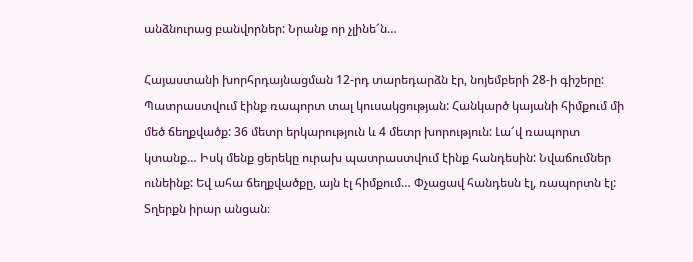անձնուրաց բանվորներ: Նրանք որ չլինե՜ն…

Հայաստանի խորհրդայնացման 12-րդ տարեդարձն էր, նոյեմբերի 28-ի գիշերը: Պատրաստվում էինք ռապորտ տալ կուսակցության: Հանկարծ կայանի հիմքում մի մեծ ճեղքվածք: 36 մետր երկարություն և 4 մետր խորություն: Լա՜վ ռապորտ կտանք… Իսկ մենք ցերեկը ուրախ պատրաստվում էինք հանդեսին: Նվաճումներ ունեինք: Եվ ահա ճեղքվածքը, այն էլ հիմքում… Փչացավ հանդեսն էլ, ռապորտն էլ: Տղերքն իրար անցան։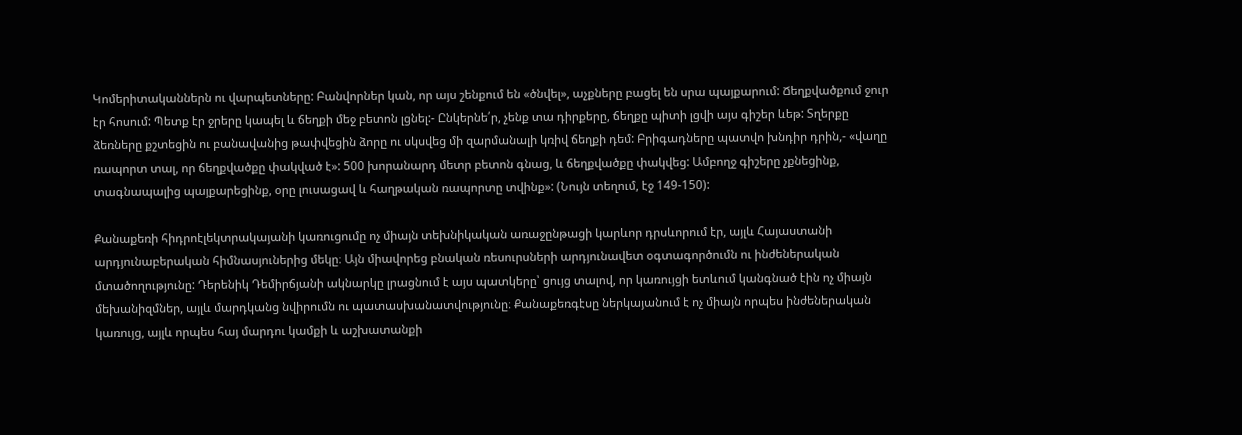Կոմերիտականներն ու վարպետները: Բանվորներ կան, որ այս շենքում են «ծնվել», աչքները բացել են սրա պայքարում: Ճեղքվածքում ջուր էր հոսում: Պետք էր ջրերը կապել և ճեղքի մեջ բետոն լցնել:- Ընկերնե՛ր, չենք տա դիրքերը, ճեղքը պիտի լցվի այս գիշեր ևեթ: Տղերքը ձեռները քշտեցին ու բանավանից թափվեցին ձորը ու սկսվեց մի զարմանալի կռիվ ճեղքի դեմ: Բրիգադները պատվո խնդիր դրին,- «վաղը ռապորտ տալ, որ ճեղքվածքը փակված է»: 500 խորանարդ մետր բետոն գնաց, և ճեղքվածքը փակվեց: Ամբողջ գիշերը չքնեցինք, տագնապալից պայքարեցինք, օրը լուսացավ և հաղթական ռապորտը տվինք»: (Նույն տեղում, էջ 149-150):

Քանաքեռի հիդրոէլեկտրակայանի կառուցումը ոչ միայն տեխնիկական առաջընթացի կարևոր դրսևորում էր, այլև Հայաստանի արդյունաբերական հիմնասյուներից մեկը։ Այն միավորեց բնական ռեսուրսների արդյունավետ օգտագործումն ու ինժեներական մտածողությունը: Դերենիկ Դեմիրճյանի ակնարկը լրացնում է այս պատկերը՝ ցույց տալով, որ կառույցի ետևում կանգնած էին ոչ միայն մեխանիզմներ, այլև մարդկանց նվիրումն ու պատասխանատվությունը։ Քանաքեռգէսը ներկայանում է ոչ միայն որպես ինժեներական կառույց, այլև որպես հայ մարդու կամքի և աշխատանքի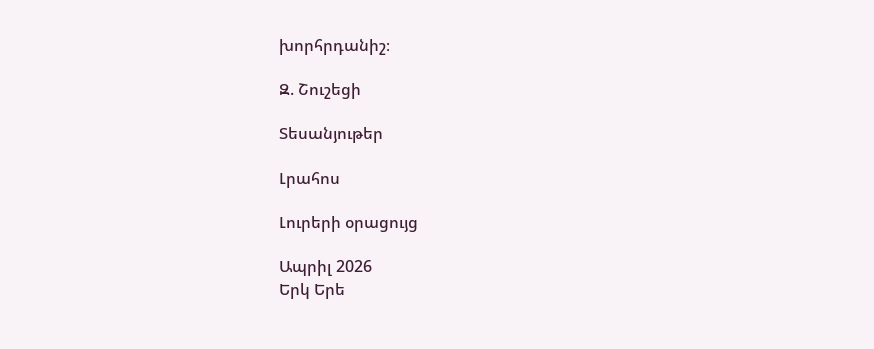խորհրդանիշ։

Զ. Շուշեցի

Տեսանյութեր

Լրահոս

Լուրերի օրացույց

Ապրիլ 2026
Երկ Երե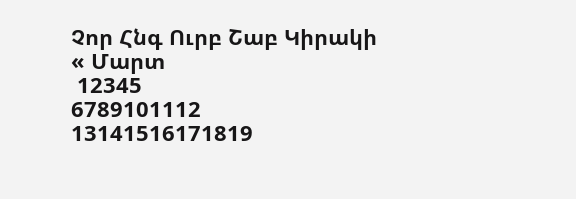Չոր Հնգ Ուրբ Շաբ Կիրակի
« Մարտ
 12345
6789101112
13141516171819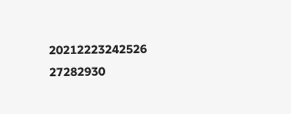20212223242526
27282930